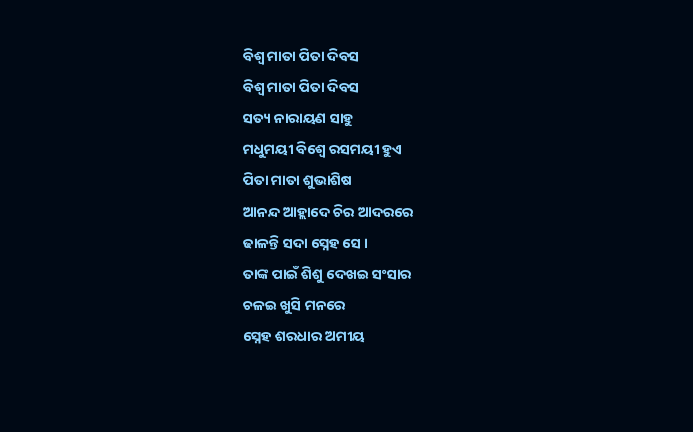ବିଶ୍ବ ମାତା ପିତା ଦିବସ
ବିଶ୍ବ ମାତା ପିତା ଦିବସ
ସତ୍ୟ ନାରାୟଣ ସାହୁ
ମଧୁମୟୀ ବିଶ୍ବେ ରସମୟୀ ହୁଏ
ପିତା ମାତା ଶୁଭାଶିଷ
ଆନନ୍ଦ ଆହ୍ଲାଦେ ଚିର ଆଦରରେ
ଢାଳନ୍ତି ସଦା ସ୍ନେହ ସେ ।
ତାଙ୍କ ପାଇଁ ଶିଶୁ ଦେଖଇ ସଂସାର
ଚଳଇ ଖୁସି ମନରେ
ସ୍ନେହ ଶରଧାର ଅମୀୟ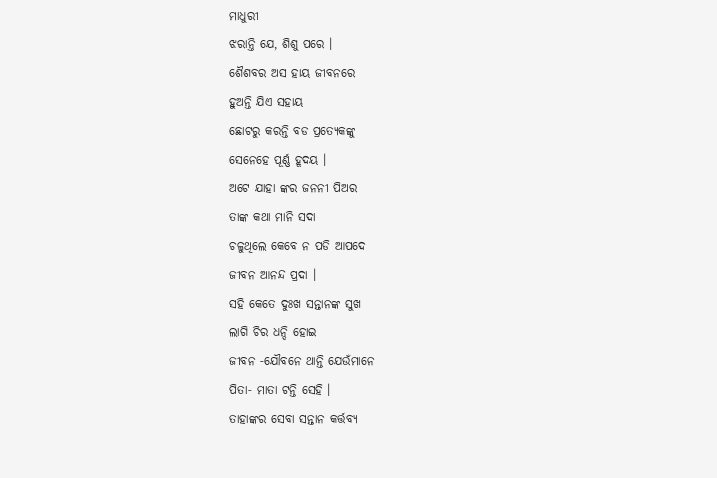ମାଧୁରୀ
ଝରାନ୍ତି ଯେ, ଶିଶୁ ପରେ ।
ଶୈଶବର ଅସ ହାୟ ଜୀବନରେ
ହୁଅନ୍ତି ଯିଏ ସହାୟ
ଛୋଟରୁ କରନ୍ତି ବଡ ପ୍ରତ୍ଯେକଙ୍କୁ
ସେନେହେ ପୂର୍ଣ୍ଣ ହୂଦୟ ।
ଅଟେ ଯାହା ଙ୍କର ଜନନୀ ପିଅର
ତାଙ୍କ କଥା ମାନି ସଦା
ଚଳୁଥିଲେ କେବେ ନ ପଡି ଆପଦେ
ଜୀବନ ଆନନ୍ଦ ପ୍ରଦା ।
ସହି କେତେ ଦୁଃଖ ସନ୍ତାନଙ୍କ ସୁଖ
ଲାଗି ଚିର ଧନ୍ଦି ହୋଇ
ଜୀବନ ‐ଯୌବନେ ଥାନ୍ତି ଯେଉଁମାନେ
ପିତା‐ ମାତା ଟନ୍ତି ସେହି ।
ତାହାଙ୍କର ସେବା ସନ୍ତାନ କର୍ତ୍ତବ୍ଯ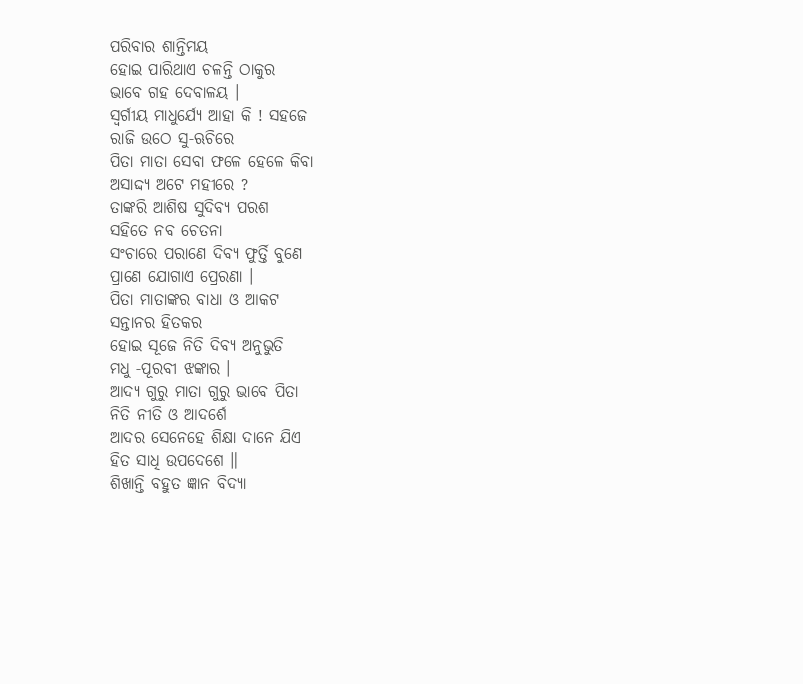ପରିବାର ଶାନ୍ତିମୟ
ହୋଇ ପାରିଥାଏ ଚଳନ୍ତି ଠାକୁର
ଭାବେ ଗହ ଦେବାଳୟ ।
ସ୍ବର୍ଗୀୟ ମାଧୁର୍ଯ୍ଯେ ଆହା କି ! ସହଜେ
ରାଜି ଉଠେ ସୁ‐ଋଚିରେ
ପିତା ମାତା ସେବା ଫଳେ ହେଳେ କିବା
ଅସାଦ୍ଦ୍ଯ ଅଟେ ମହୀରେ ?
ତାଙ୍କରି ଆଶିଷ ସୁଦିବ୍ଯ ପରଶ
ସହିତେ ନବ ଚେତନା
ସଂଚାରେ ପରାଣେ ଦିବ୍ଯ ଫୁର୍ତ୍ତି ବୁଣେ
ପ୍ରାଣେ ଯୋଗାଏ ପ୍ରେରଣା ।
ପିତା ମାତାଙ୍କର ବାଧା ଓ ଆକଟ
ସନ୍ତାନର ହିତକର
ହୋଇ ସୂଜେ ନିତି ଦିବ୍ଯ ଅନୁଭୁତି
ମଧୁ ‐ପୂରବୀ ଝଙ୍କାର ।
ଆଦ୍ଯ ଗୁରୁ ମାତା ଗୁରୁ ଭାବେ ପିତା
ନିତି ନୀତି ଓ ଆଦର୍ଶେ
ଆଦର ସେନେହେ ଶିକ୍ଷା ଦାନେ ଯିଏ
ହିତ ସାଧି ଉପଦେଶେ ॥
ଶିଖାନ୍ତି ବହୁତ ଜ୍ଞାନ ବିଦ୍ଯା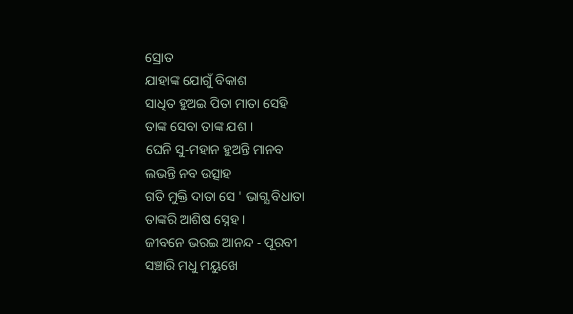ସ୍ରୋତ
ଯାହାଙ୍କ ଯୋଗୁଁ ବିକାଶ
ସାଧିତ ହୁଅଇ ପିତା ମାତା ସେହି
ତାଙ୍କ ସେବା ତାଙ୍କ ଯଶ ।
ଘେନି ସୁ‐ମହାନ ହୁଅନ୍ତି ମାନବ
ଲଭନ୍ତି ନବ ଉତ୍ସାହ
ଗତି ମୁକ୍ତି ଦାତା ସେ ' ଭାଗ୍ଯ ବିଧାତା
ତାଙ୍କରି ଆଶିଷ ସ୍ନେହ ।
ଜୀବନେ ଭରଇ ଆନନ୍ଦ ‐ ପୂରବୀ
ସଞ୍ଚାରି ମଧୁ ମୟୁଖେ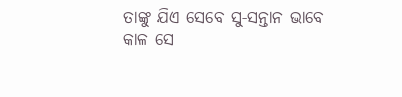ତାଙ୍କୁ ଯିଏ ସେବେ ସୁ‐ସନ୍ତାନ ଭାବେ
କାଳ ସେ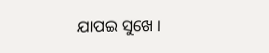ଯାପଇ ସୁଖେ ।